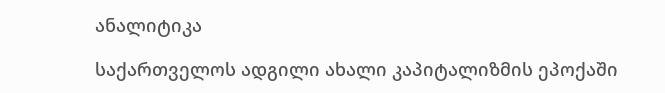ანალიტიკა

საქართველოს ადგილი ახალი კაპიტალიზმის ეპოქაში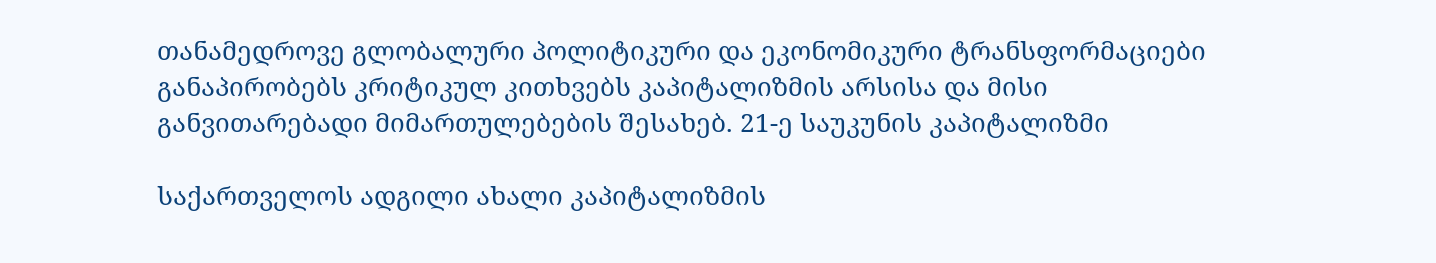თანამედროვე გლობალური პოლიტიკური და ეკონომიკური ტრანსფორმაციები განაპირობებს კრიტიკულ კითხვებს კაპიტალიზმის არსისა და მისი განვითარებადი მიმართულებების შესახებ. 21-ე საუკუნის კაპიტალიზმი

საქართველოს ადგილი ახალი კაპიტალიზმის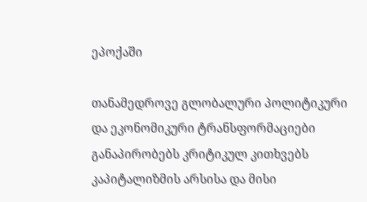ეპოქაში

თანამედროვე გლობალური პოლიტიკური და ეკონომიკური ტრანსფორმაციები განაპირობებს კრიტიკულ კითხვებს კაპიტალიზმის არსისა და მისი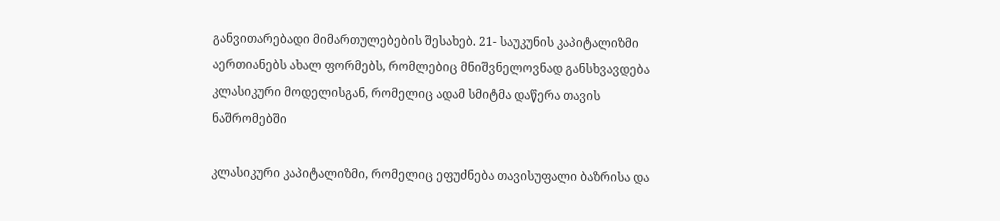განვითარებადი მიმართულებების შესახებ. 21- საუკუნის კაპიტალიზმი აერთიანებს ახალ ფორმებს, რომლებიც მნიშვნელოვნად განსხვავდება კლასიკური მოდელისგან, რომელიც ადამ სმიტმა დაწერა თავის ნაშრომებში

კლასიკური კაპიტალიზმი, რომელიც ეფუძნება თავისუფალი ბაზრისა და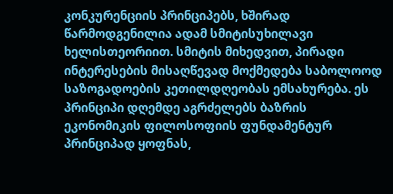კონკურენციის პრინციპებს, ხშირად წარმოდგენილია ადამ სმიტისუხილავი ხელისთეორიით. სმიტის მიხედვით, პირადი ინტერესების მისაღწევად მოქმედება საბოლოოდ საზოგადოების კეთილდღეობას ემსახურება. ეს პრინციპი დღემდე აგრძელებს ბაზრის ეკონომიკის ფილოსოფიის ფუნდამენტურ პრინციპად ყოფნას,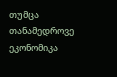თუმცა თანამედროვე ეკონომიკა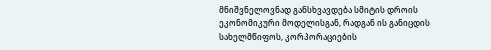მნიშვნელოვნად განსხვავდება სმიტის დროის ეკონომიკური მოდელისგან, რადგან ის განიცდის სახელმწიფოს, კორპორაციების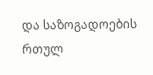და საზოგადოების რთულ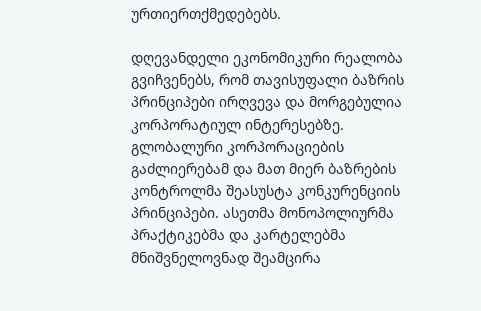ურთიერთქმედებებს.

დღევანდელი ეკონომიკური რეალობა გვიჩვენებს, რომ თავისუფალი ბაზრის პრინციპები ირღვევა და მორგებულია კორპორატიულ ინტერესებზე. გლობალური კორპორაციების გაძლიერებამ და მათ მიერ ბაზრების კონტროლმა შეასუსტა კონკურენციის პრინციპები. ასეთმა მონოპოლიურმა პრაქტიკებმა და კარტელებმა მნიშვნელოვნად შეამცირა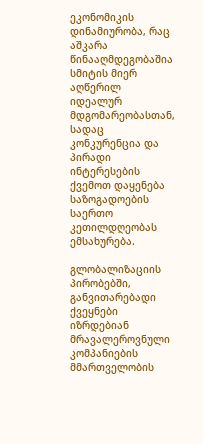ეკონომიკის დინამიურობა, რაც აშკარა წინააღმდეგობაშია სმიტის მიერ აღწერილ იდეალურ მდგომარეობასთან, სადაც კონკურენცია და პირადი ინტერესების ქვემოთ დაყენება საზოგადოების საერთო კეთილდღეობას ემსახურება.

გლობალიზაციის პირობებში, განვითარებადი ქვეყნები იზრდებიან მრავალეროვნული კომპანიების მმართველობის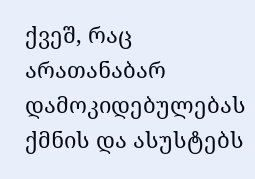ქვეშ, რაც არათანაბარ დამოკიდებულებას ქმნის და ასუსტებს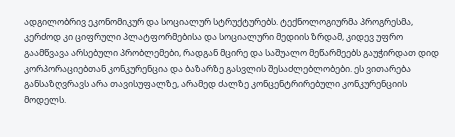ადგილობრივ ეკონომიკურ და სოციალურ სტრუქტურებს. ტექნოლოგიურმა პროგრესმა, კერძოდ კი ციფრული პლატფორმებისა და სოციალური მედიის ზრდამ, კიდევ უფრო გაამწვავა არსებული პრობლემები, რადგან მცირე და საშუალო მეწარმეებს გაუჭირდათ დიდ კორპორაციებთან კონკურენცია და ბაზარზე გასვლის შესაძლებლობები. ეს ვითარება განსაზღვრავს არა თავისუფალზე, არამედ ძალზე კონცენტრირებული კონკურენციის მოდელს.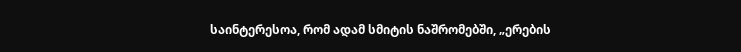საინტერესოა, რომ ადამ სმიტის ნაშრომებში, „ერების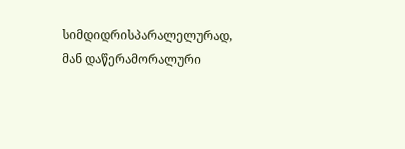სიმდიდრისპარალელურად, მან დაწერამორალური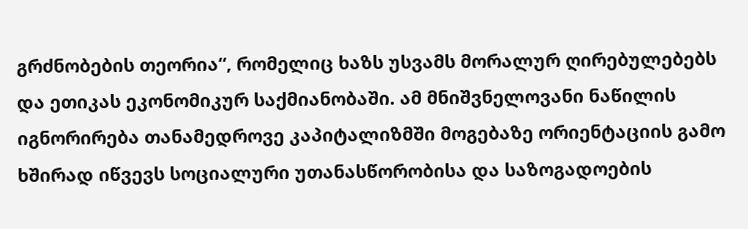გრძნობების თეორია“, რომელიც ხაზს უსვამს მორალურ ღირებულებებს და ეთიკას ეკონომიკურ საქმიანობაში. ამ მნიშვნელოვანი ნაწილის იგნორირება თანამედროვე კაპიტალიზმში მოგებაზე ორიენტაციის გამო ხშირად იწვევს სოციალური უთანასწორობისა და საზოგადოების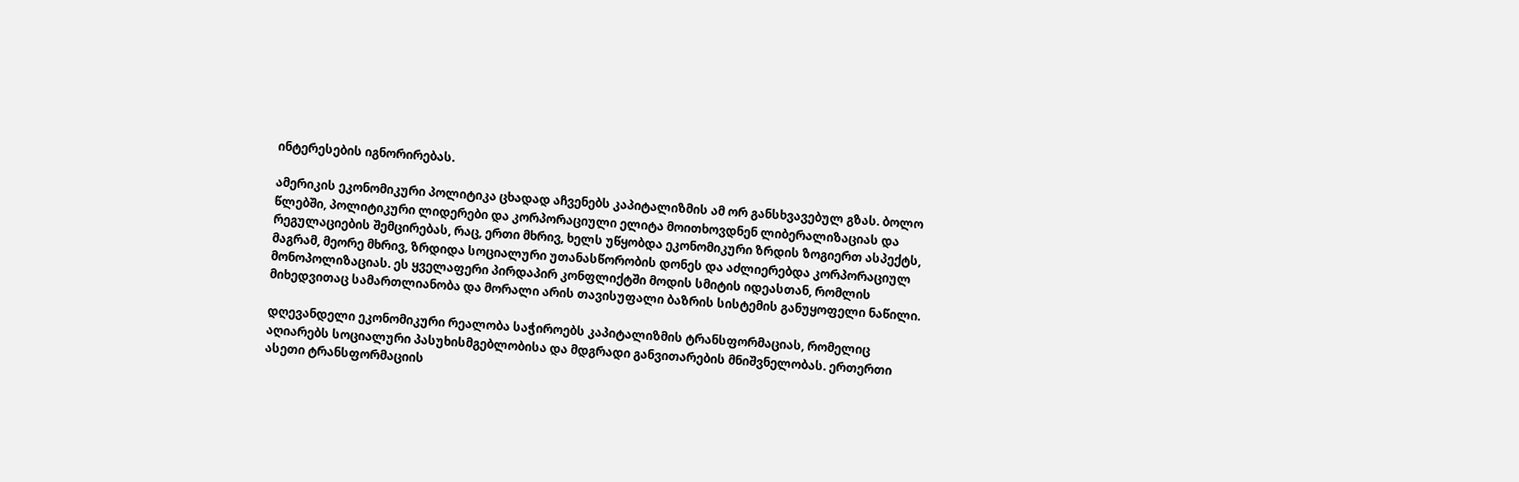ინტერესების იგნორირებას.

ამერიკის ეკონომიკური პოლიტიკა ცხადად აჩვენებს კაპიტალიზმის ამ ორ განსხვავებულ გზას. ბოლო წლებში, პოლიტიკური ლიდერები და კორპორაციული ელიტა მოითხოვდნენ ლიბერალიზაციას და რეგულაციების შემცირებას, რაც, ერთი მხრივ, ხელს უწყობდა ეკონომიკური ზრდის ზოგიერთ ასპექტს, მაგრამ, მეორე მხრივ, ზრდიდა სოციალური უთანასწორობის დონეს და აძლიერებდა კორპორაციულ მონოპოლიზაციას. ეს ყველაფერი პირდაპირ კონფლიქტში მოდის სმიტის იდეასთან, რომლის მიხედვითაც სამართლიანობა და მორალი არის თავისუფალი ბაზრის სისტემის განუყოფელი ნაწილი.

დღევანდელი ეკონომიკური რეალობა საჭიროებს კაპიტალიზმის ტრანსფორმაციას, რომელიც აღიარებს სოციალური პასუხისმგებლობისა და მდგრადი განვითარების მნიშვნელობას. ერთერთი ასეთი ტრანსფორმაციის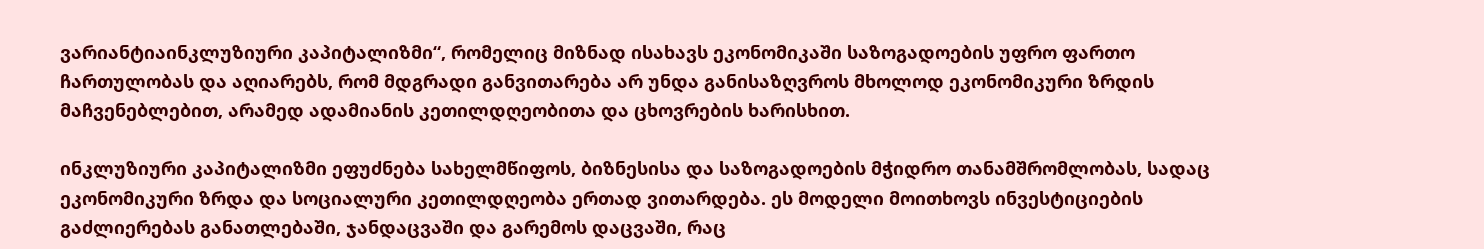ვარიანტიაინკლუზიური კაპიტალიზმი“, რომელიც მიზნად ისახავს ეკონომიკაში საზოგადოების უფრო ფართო ჩართულობას და აღიარებს, რომ მდგრადი განვითარება არ უნდა განისაზღვროს მხოლოდ ეკონომიკური ზრდის მაჩვენებლებით, არამედ ადამიანის კეთილდღეობითა და ცხოვრების ხარისხით.

ინკლუზიური კაპიტალიზმი ეფუძნება სახელმწიფოს, ბიზნესისა და საზოგადოების მჭიდრო თანამშრომლობას, სადაც ეკონომიკური ზრდა და სოციალური კეთილდღეობა ერთად ვითარდება. ეს მოდელი მოითხოვს ინვესტიციების გაძლიერებას განათლებაში, ჯანდაცვაში და გარემოს დაცვაში, რაც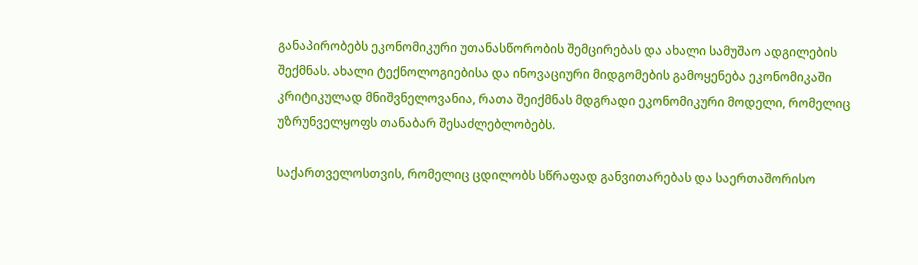განაპირობებს ეკონომიკური უთანასწორობის შემცირებას და ახალი სამუშაო ადგილების შექმნას. ახალი ტექნოლოგიებისა და ინოვაციური მიდგომების გამოყენება ეკონომიკაში კრიტიკულად მნიშვნელოვანია, რათა შეიქმნას მდგრადი ეკონომიკური მოდელი, რომელიც უზრუნველყოფს თანაბარ შესაძლებლობებს.

საქართველოსთვის, რომელიც ცდილობს სწრაფად განვითარებას და საერთაშორისო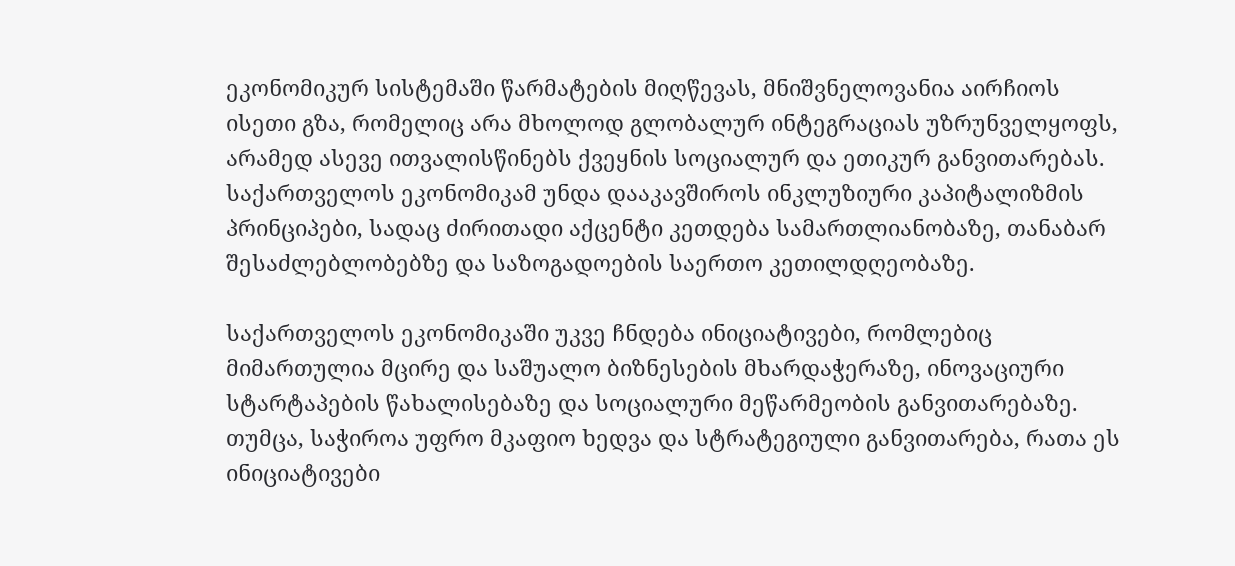ეკონომიკურ სისტემაში წარმატების მიღწევას, მნიშვნელოვანია აირჩიოს ისეთი გზა, რომელიც არა მხოლოდ გლობალურ ინტეგრაციას უზრუნველყოფს, არამედ ასევე ითვალისწინებს ქვეყნის სოციალურ და ეთიკურ განვითარებას. საქართველოს ეკონომიკამ უნდა დააკავშიროს ინკლუზიური კაპიტალიზმის პრინციპები, სადაც ძირითადი აქცენტი კეთდება სამართლიანობაზე, თანაბარ შესაძლებლობებზე და საზოგადოების საერთო კეთილდღეობაზე.

საქართველოს ეკონომიკაში უკვე ჩნდება ინიციატივები, რომლებიც მიმართულია მცირე და საშუალო ბიზნესების მხარდაჭერაზე, ინოვაციური სტარტაპების წახალისებაზე და სოციალური მეწარმეობის განვითარებაზე. თუმცა, საჭიროა უფრო მკაფიო ხედვა და სტრატეგიული განვითარება, რათა ეს ინიციატივები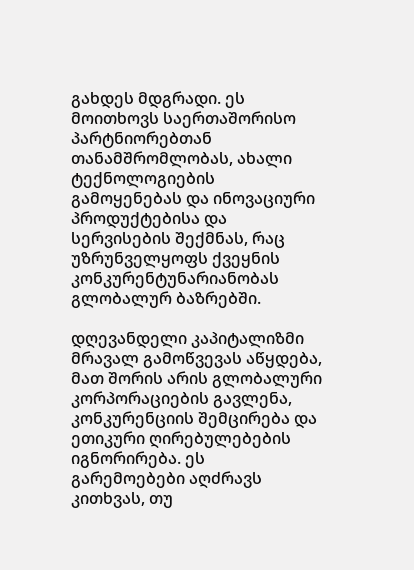გახდეს მდგრადი. ეს მოითხოვს საერთაშორისო პარტნიორებთან თანამშრომლობას, ახალი ტექნოლოგიების გამოყენებას და ინოვაციური პროდუქტებისა და სერვისების შექმნას, რაც უზრუნველყოფს ქვეყნის კონკურენტუნარიანობას გლობალურ ბაზრებში.

დღევანდელი კაპიტალიზმი მრავალ გამოწვევას აწყდება, მათ შორის არის გლობალური კორპორაციების გავლენა, კონკურენციის შემცირება და ეთიკური ღირებულებების იგნორირება. ეს გარემოებები აღძრავს კითხვას, თუ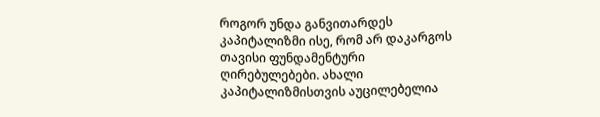როგორ უნდა განვითარდეს კაპიტალიზმი ისე, რომ არ დაკარგოს თავისი ფუნდამენტური ღირებულებები. ახალი კაპიტალიზმისთვის აუცილებელია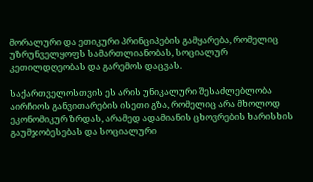მორალური და ეთიკური პრინციპების გამყარება, რომელიც უზრუნველყოფს სამართლიანობას, სოციალურ კეთილდღეობას და გარემოს დაცვას.

საქართველოსთვის ეს არის უნიკალური შესაძლებლობა აირჩიოს განვითარების ისეთი გზა, რომელიც არა მხოლოდ ეკონომიკურ ზრდას, არამედ ადამიანის ცხოვრების ხარისხის გაუმჯობესებას და სოციალური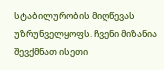სტაბილურობის მიღწევას უზრუნველყოფს. ჩვენი მიზანია შევქმნათ ისეთი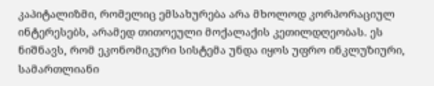კაპიტალიზმი, რომელიც ემსახურება არა მხოლოდ კორპორაციულ ინტერესებს, არამედ თითოეული მოქალაქის კეთილდღეობას. ეს ნიშნავს, რომ ეკონომიკური სისტემა უნდა იყოს უფრო ინკლუზიური, სამართლიანი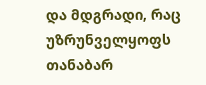და მდგრადი, რაც უზრუნველყოფს თანაბარ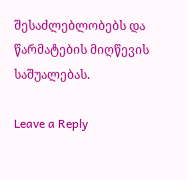შესაძლებლობებს და წარმატების მიღწევის საშუალებას.

Leave a Reply